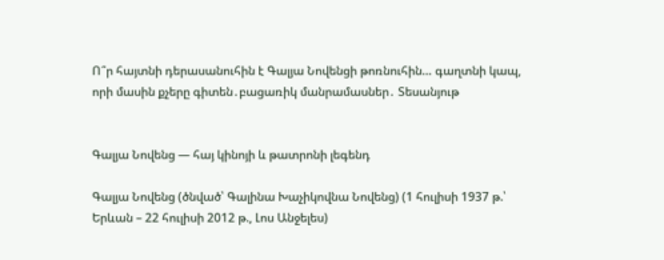Ո՞ր հայտնի դերասանուհին է Գալյա Նովենցի թոռնուհին… գաղտնի կապ, որի մասին քչերը գիտեն․բացառիկ մանրամասներ․ Տեսանյութ


Գալյա Նովենց — հայ կինոյի և թատրոնի լեգենդ

Գալյա Նովենց (ծնված՝ Գալինա Խաչիկովնա Նովենց) (1 հուլիսի 1937 թ.՝ Երևան – 22 հուլիսի 2012 թ., Լոս Անջելես)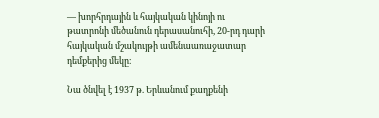— խորհրդային և հայկական կինոյի ու թատրոնի մեծանուն դերասանուհի, 20-րդ դարի հայկական մշակույթի ամենաառաջատար դեմքերից մեկը։

Նա ծնվել է 1937 թ. Երևանում քաղքենի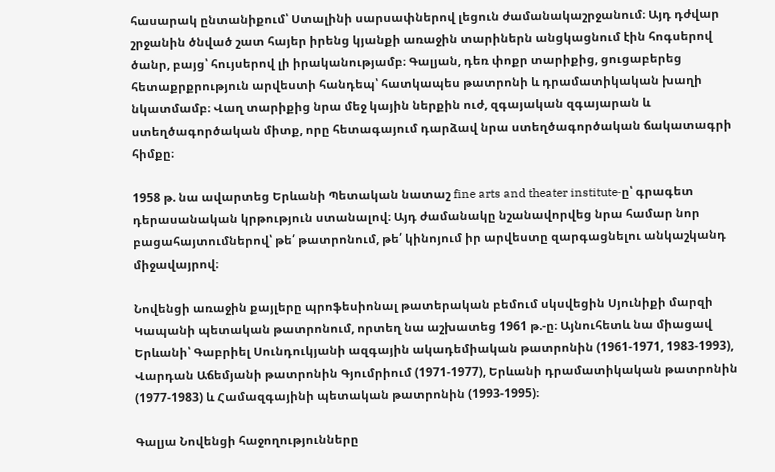հասարակ ընտանիքում՝ Ստալինի սարսափներով լեցուն ժամանակաշրջանում։ Այդ դժվար շրջանին ծնված շատ հայեր իրենց կյանքի առաջին տարիներն անցկացնում էին հոգսերով ծանր, բայց՝ հույսերով լի իրականությամբ։ Գալյան, դեռ փոքր տարիքից, ցուցաբերեց հետաքրքրություն արվեստի հանդեպ՝ հատկապես թատրոնի և դրամատիկական խաղի նկատմամբ։ Վաղ տարիքից նրա մեջ կային ներքին ուժ, զգայական զգայարան և ստեղծագործական միտք, որը հետագայում դարձավ նրա ստեղծագործական ճակատագրի հիմքը։

1958 թ. նա ավարտեց Երևանի Պետական նատաշ fine arts and theater institute‑ը՝ գրագետ դերասանական կրթություն ստանալով։ Այդ ժամանակը նշանավորվեց նրա համար նոր բացահայտումներով՝ թե՛ թատրոնում, թե՛ կինոյում իր արվեստը զարգացնելու անկաշկանդ միջավայրով։

Նովենցի առաջին քայլերը պրոֆեսիոնալ թատերական բեմում սկսվեցին Սյունիքի մարզի Կապանի պետական թատրոնում, որտեղ նա աշխատեց 1961 թ.-ը։ Այնուհետև նա միացավ Երևանի՝ Գաբրիել Սունդուկյանի ազգային ակադեմիական թատրոնին (1961‑1971, 1983‑1993), Վարդան Աճեմյանի թատրոնին Գյումրիում (1971‑1977), Երևանի դրամատիկական թատրոնին (1977‑1983) և Համազգայինի պետական թատրոնին (1993‑1995)։

Գալյա Նովենցի հաջողությունները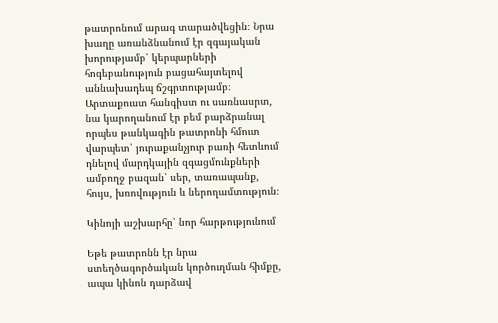թատրոնում արագ տարածվեցին։ Նրա խաղը առանձնանում էր զգայական խորությամբ՝ կերպարների հոգեբանություն բացահայտելով աննախադեպ ճշգրտությամբ։ Արտաքուստ հանգիստ ու սառնասրտ, նա կարողանում էր բեմ բարձրանալ որպես թանկագին թատրոնի հմուտ վարպետ՝ յուրաքանչյուր բառի հետևում դնելով մարդկային զգացմունքների ամբողջ բազան՝ սեր, տառապանք, հույս, խռովություն և ներողամտություն։

Կինոյի աշխարհը՝ նոր հարթությունում

Եթե թատրոնն էր նրա ստեղծագործական կործուղման հիմքը, ապա կինոն դարձավ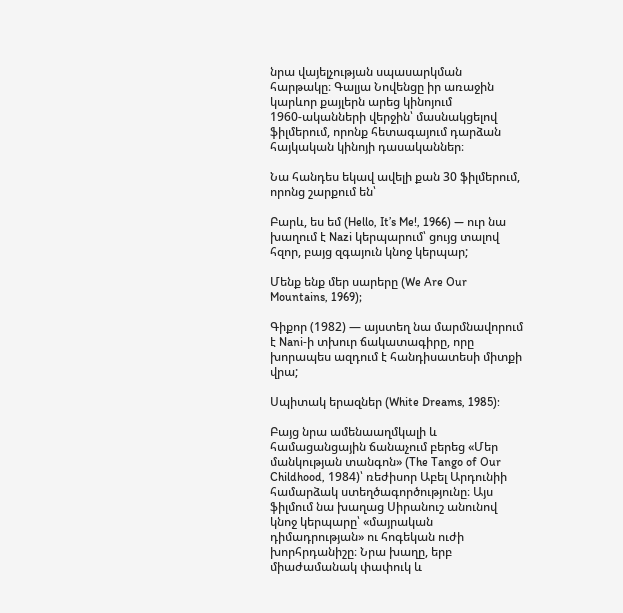նրա վայելչության սպասարկման հարթակը։ Գալյա Նովենցը իր առաջին կարևոր քայլերն արեց կինոյում 1960‑ականների վերջին՝ մասնակցելով ֆիլմերում, որոնք հետագայում դարձան հայկական կինոյի դասականներ։

Նա հանդես եկավ ավելի քան 30 ֆիլմերում, որոնց շարքում են՝

Բարև, ես եմ (Hello, It’s Me!, 1966) — ուր նա խաղում է Nazi կերպարում՝ ցույց տալով հզոր, բայց զգայուն կնոջ կերպար;

Մենք ենք մեր սարերը (We Are Our Mountains, 1969);

Գիքոր (1982) — այստեղ նա մարմնավորում է Nani‑ի տխուր ճակատագիրը, որը խորապես ազդում է հանդիսատեսի միտքի վրա;

Սպիտակ երազներ (White Dreams, 1985):

Բայց նրա ամենաաղմկալի և համացանցային ճանաչում բերեց «Մեր մանկության տանգոն» (The Tango of Our Childhood, 1984)՝ ռեժիսոր Աբել Արդունիի համարձակ ստեղծագործությունը։ Այս ֆիլմում նա խաղաց Սիրանուշ անունով կնոջ կերպարը՝ «մայրական դիմադրության» ու հոգեկան ուժի խորհրդանիշը։ Նրա խաղը, երբ միաժամանակ փափուկ և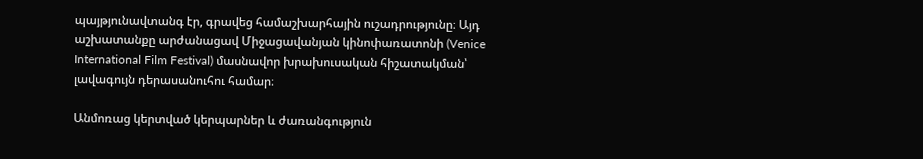պայթյունավտանգ էր, գրավեց համաշխարհային ուշադրությունը։ Այդ աշխատանքը արժանացավ Միջացավանյան կինոփառատոնի (Venice International Film Festival) մասնավոր խրախուսական հիշատակման՝ լավագույն դերասանուհու համար։

Անմոռաց կերտված կերպարներ և ժառանգություն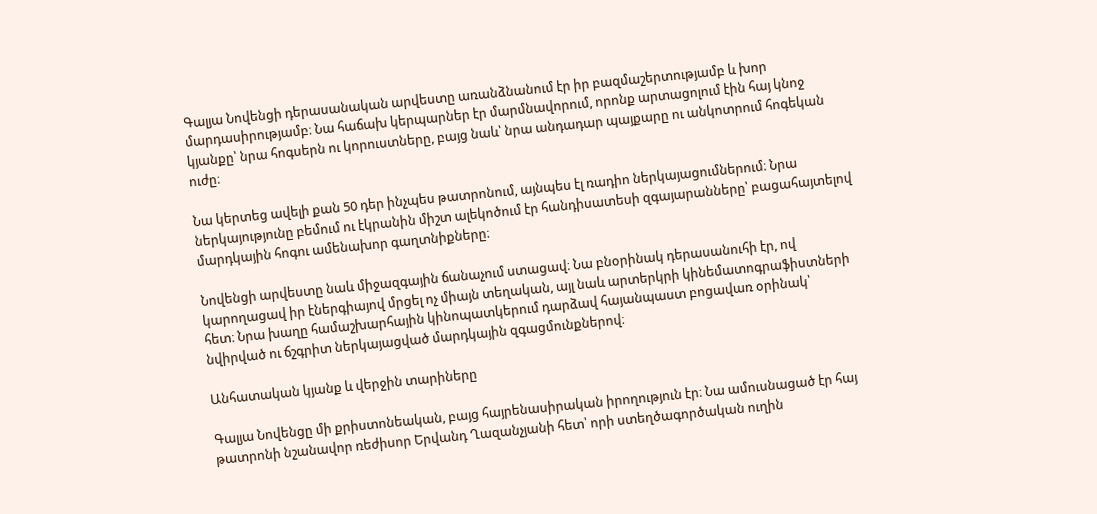Գալյա Նովենցի դերասանական արվեստը առանձնանում էր իր բազմաշերտությամբ և խոր մարդասիրությամբ։ Նա հաճախ կերպարներ էր մարմնավորում, որոնք արտացոլում էին հայ կնոջ կյանքը՝ նրա հոգսերն ու կորուստները, բայց նաև՝ նրա անդադար պայքարը ու անկոտրում հոգեկան ուժը։

Նա կերտեց ավելի քան 50 դեր ինչպես թատրոնում, այնպես էլ ռադիո ներկայացումներում։ Նրա ներկայությունը բեմում ու էկրանին միշտ ալեկոծում էր հանդիսատեսի զգայարանները՝ բացահայտելով մարդկային հոգու ամենախոր գաղտնիքները։

Նովենցի արվեստը նաև միջազգային ճանաչում ստացավ։ Նա բնօրինակ դերասանուհի էր, ով կարողացավ իր էներգիայով մրցել ոչ միայն տեղական, այլ նաև արտերկրի կինեմատոգրաֆիստների հետ։ Նրա խաղը համաշխարհային կինոպատկերում դարձավ հայանպաստ բոցավառ օրինակ՝ նվիրված ու ճշգրիտ ներկայացված մարդկային զգացմունքներով։

Անհատական կյանք և վերջին տարիները

Գալյա Նովենցը մի քրիստոնեական, բայց հայրենասիրական իրողություն էր։ Նա ամուսնացած էր հայ թատրոնի նշանավոր ռեժիսոր Երվանդ Ղազանչյանի հետ՝ որի ստեղծագործական ուղին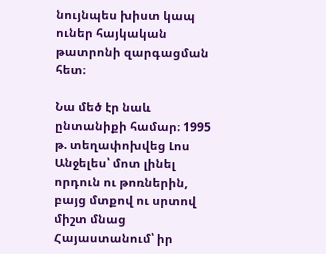նույնպես խիստ կապ ուներ հայկական թատրոնի զարգացման հետ։

Նա մեծ էր նաև ընտանիքի համար։ 1995 թ. տեղափոխվեց Լոս Անջելես՝ մոտ լինել որդուն ու թոռներին, բայց մտքով ու սրտով միշտ մնաց Հայաստանում՝ իր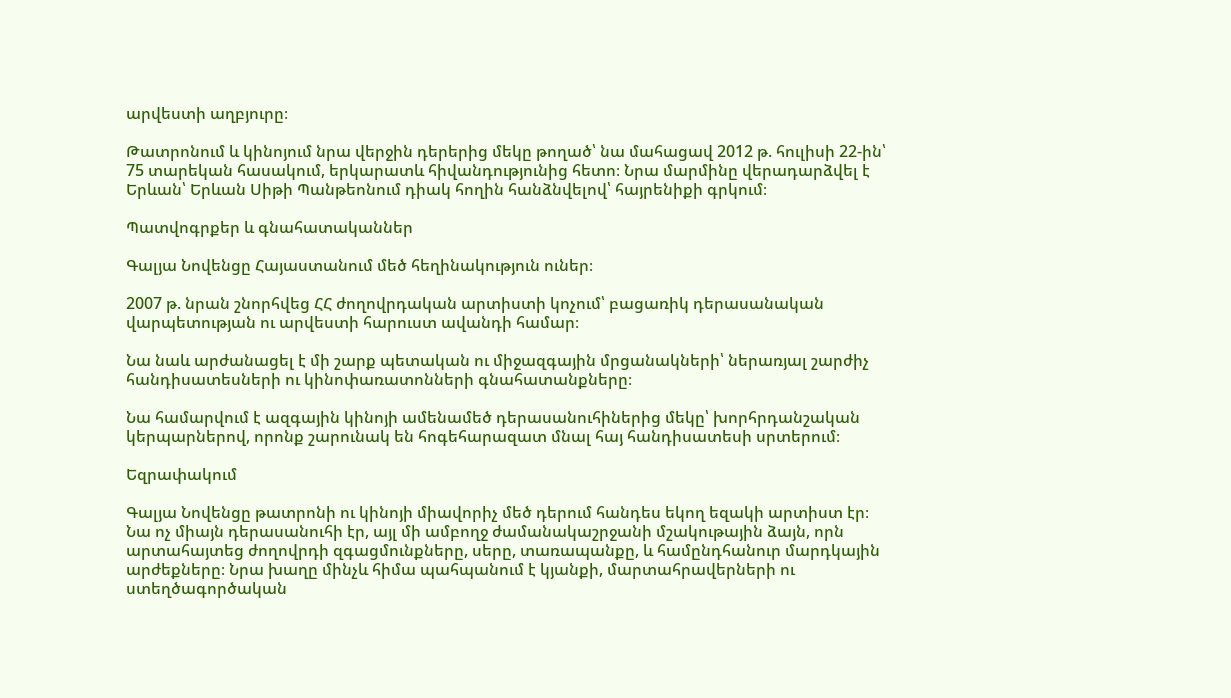արվեստի աղբյուրը։

Թատրոնում և կինոյում նրա վերջին դերերից մեկը թողած՝ նա մահացավ 2012 թ. հուլիսի 22‑ին՝ 75 տարեկան հասակում, երկարատև հիվանդությունից հետո։ Նրա մարմինը վերադարձվել է Երևան՝ Երևան Սիթի Պանթեոնում դիակ հողին հանձնվելով՝ հայրենիքի գրկում։

Պատվոգրքեր և գնահատականներ

Գալյա Նովենցը Հայաստանում մեծ հեղինակություն ուներ։

2007 թ. նրան շնորհվեց ՀՀ ժողովրդական արտիստի կոչում՝ բացառիկ դերասանական վարպետության ու արվեստի հարուստ ավանդի համար։

Նա նաև արժանացել է մի շարք պետական ու միջազգային մրցանակների՝ ներառյալ շարժիչ հանդիսատեսների ու կինոփառատոնների գնահատանքները։

Նա համարվում է ազգային կինոյի ամենամեծ դերասանուհիներից մեկը՝ խորհրդանշական կերպարներով, որոնք շարունակ են հոգեհարազատ մնալ հայ հանդիսատեսի սրտերում։

Եզրափակում

Գալյա Նովենցը թատրոնի ու կինոյի միավորիչ մեծ դերում հանդես եկող եզակի արտիստ էր։ Նա ոչ միայն դերասանուհի էր, այլ մի ամբողջ ժամանակաշրջանի մշակութային ձայն, որն արտահայտեց ժողովրդի զգացմունքները, սերը, տառապանքը, և համընդհանուր մարդկային արժեքները։ Նրա խաղը մինչև հիմա պահպանում է կյանքի, մարտահրավերների ու ստեղծագործական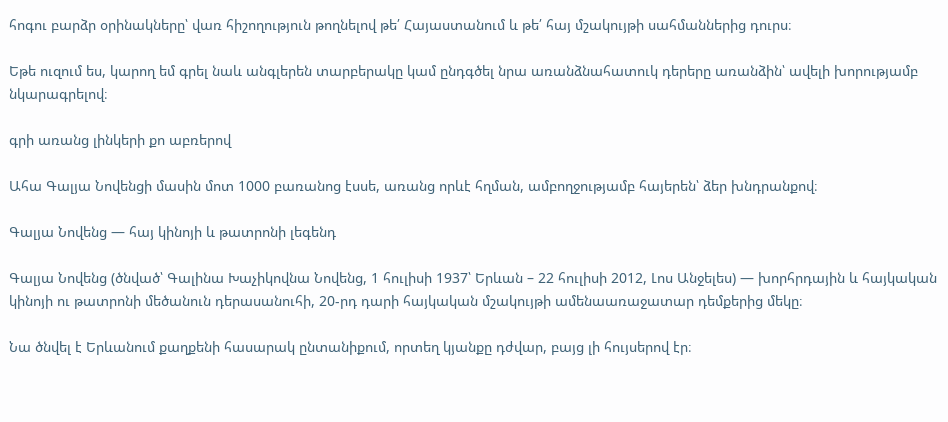հոգու բարձր օրինակները՝ վառ հիշողություն թողնելով թե՛ Հայաստանում և թե՛ հայ մշակույթի սահմաններից դուրս։

Եթե ուզում ես, կարող եմ գրել նաև անգլերեն տարբերակը կամ ընդգծել նրա առանձնահատուկ դերերը առանձին՝ ավելի խորությամբ նկարագրելով։

գրի առանց լինկերի քո աբռերով

Ահա Գալյա Նովենցի մասին մոտ 1000 բառանոց էսսե, առանց որևէ հղման, ամբողջությամբ հայերեն՝ ձեր խնդրանքով։

Գալյա Նովենց — հայ կինոյի և թատրոնի լեգենդ

Գալյա Նովենց (ծնված՝ Գալինա Խաչիկովնա Նովենց, 1 հուլիսի 1937՝ Երևան – 22 հուլիսի 2012, Լոս Անջելես) — խորհրդային և հայկական կինոյի ու թատրոնի մեծանուն դերասանուհի, 20-րդ դարի հայկական մշակույթի ամենաառաջատար դեմքերից մեկը։

Նա ծնվել է Երևանում քաղքենի հասարակ ընտանիքում, որտեղ կյանքը դժվար, բայց լի հույսերով էր։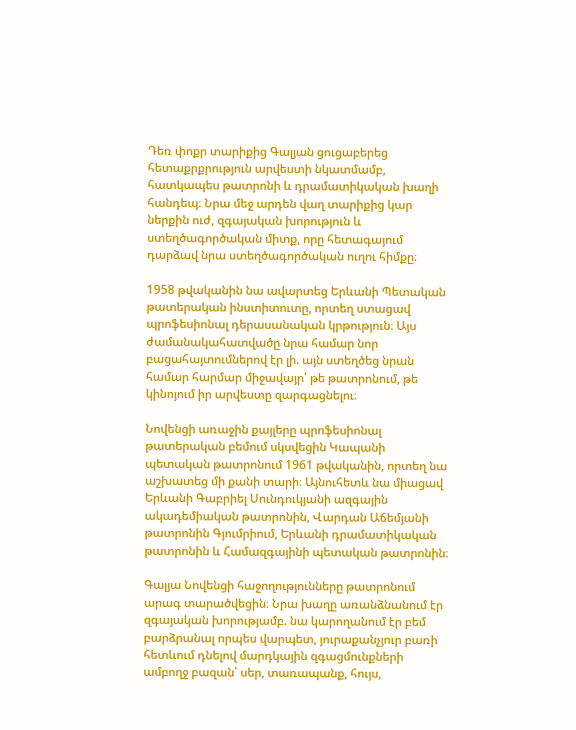Դեռ փոքր տարիքից Գալյան ցուցաբերեց հետաքրքրություն արվեստի նկատմամբ, հատկապես թատրոնի և դրամատիկական խաղի հանդեպ։ Նրա մեջ արդեն վաղ տարիքից կար ներքին ուժ, զգայական խորություն և ստեղծագործական միտք, որը հետագայում դարձավ նրա ստեղծագործական ուղու հիմքը։

1958 թվականին նա ավարտեց Երևանի Պետական թատերական ինստիտուտը, որտեղ ստացավ պրոֆեսիոնալ դերասանական կրթություն։ Այս ժամանակահատվածը նրա համար նոր բացահայտումներով էր լի. այն ստեղծեց նրան համար հարմար միջավայր՝ թե թատրոնում, թե կինոյում իր արվեստը զարգացնելու։

Նովենցի առաջին քայլերը պրոֆեսիոնալ թատերական բեմում սկսվեցին Կապանի պետական թատրոնում 1961 թվականին, որտեղ նա աշխատեց մի քանի տարի։ Այնուհետև նա միացավ Երևանի Գաբրիել Սունդուկյանի ազգային ակադեմիական թատրոնին, Վարդան Աճեմյանի թատրոնին Գյումրիում, Երևանի դրամատիկական թատրոնին և Համազգայինի պետական թատրոնին։

Գալյա Նովենցի հաջողությունները թատրոնում արագ տարածվեցին։ Նրա խաղը առանձնանում էր զգայական խորությամբ. նա կարողանում էր բեմ բարձրանալ որպես վարպետ, յուրաքանչյուր բառի հետևում դնելով մարդկային զգացմունքների ամբողջ բազան՝ սեր, տառապանք, հույս,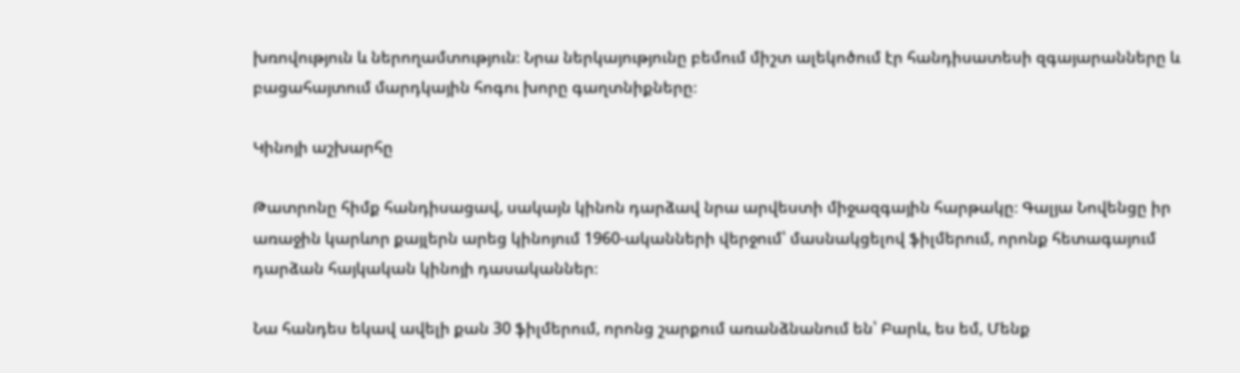խռովություն և ներողամտություն։ Նրա ներկայությունը բեմում միշտ ալեկոծում էր հանդիսատեսի զգայարանները և բացահայտում մարդկային հոգու խորը գաղտնիքները։

Կինոյի աշխարհը

Թատրոնը հիմք հանդիսացավ, սակայն կինոն դարձավ նրա արվեստի միջազգային հարթակը։ Գալյա Նովենցը իր առաջին կարևոր քայլերն արեց կինոյում 1960-ականների վերջում՝ մասնակցելով ֆիլմերում, որոնք հետագայում դարձան հայկական կինոյի դասականներ։

Նա հանդես եկավ ավելի քան 30 ֆիլմերում, որոնց շարքում առանձնանում են՝ Բարև, ես եմ, Մենք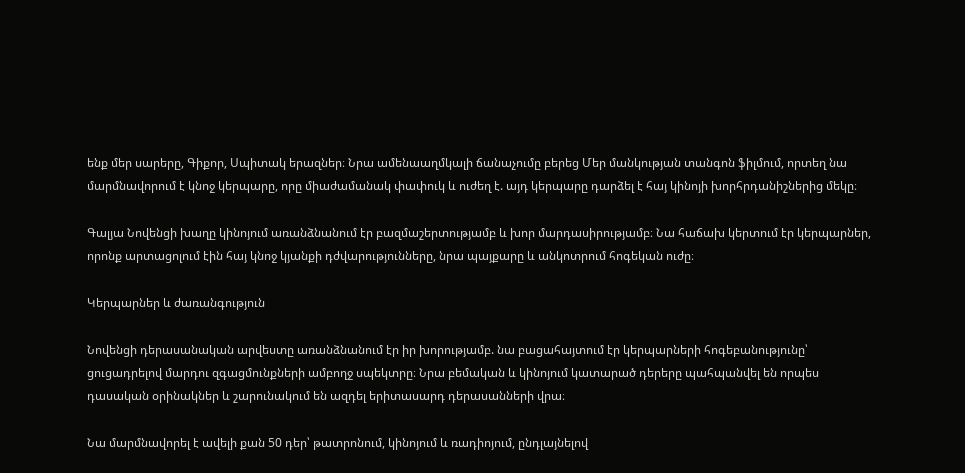ենք մեր սարերը, Գիքոր, Սպիտակ երազներ։ Նրա ամենաաղմկալի ճանաչումը բերեց Մեր մանկության տանգոն ֆիլմում, որտեղ նա մարմնավորում է կնոջ կերպարը, որը միաժամանակ փափուկ և ուժեղ է. այդ կերպարը դարձել է հայ կինոյի խորհրդանիշներից մեկը։

Գալյա Նովենցի խաղը կինոյում առանձնանում էր բազմաշերտությամբ և խոր մարդասիրությամբ։ Նա հաճախ կերտում էր կերպարներ, որոնք արտացոլում էին հայ կնոջ կյանքի դժվարությունները, նրա պայքարը և անկոտրում հոգեկան ուժը։

Կերպարներ և ժառանգություն

Նովենցի դերասանական արվեստը առանձնանում էր իր խորությամբ. նա բացահայտում էր կերպարների հոգեբանությունը՝ ցուցադրելով մարդու զգացմունքների ամբողջ սպեկտրը։ Նրա բեմական և կինոյում կատարած դերերը պահպանվել են որպես դասական օրինակներ և շարունակում են ազդել երիտասարդ դերասանների վրա։

Նա մարմնավորել է ավելի քան 50 դեր՝ թատրոնում, կինոյում և ռադիոյում, ընդլայնելով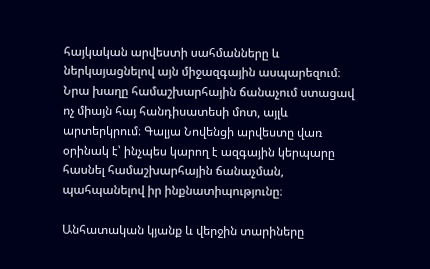հայկական արվեստի սահմանները և ներկայացնելով այն միջազգային ասպարեզում։ Նրա խաղը համաշխարհային ճանաչում ստացավ ոչ միայն հայ հանդիսատեսի մոտ, այլև արտերկրում։ Գալյա Նովենցի արվեստը վառ օրինակ է՝ ինչպես կարող է ազգային կերպարը հասնել համաշխարհային ճանաչման, պահպանելով իր ինքնատիպությունը։

Անհատական կյանք և վերջին տարիները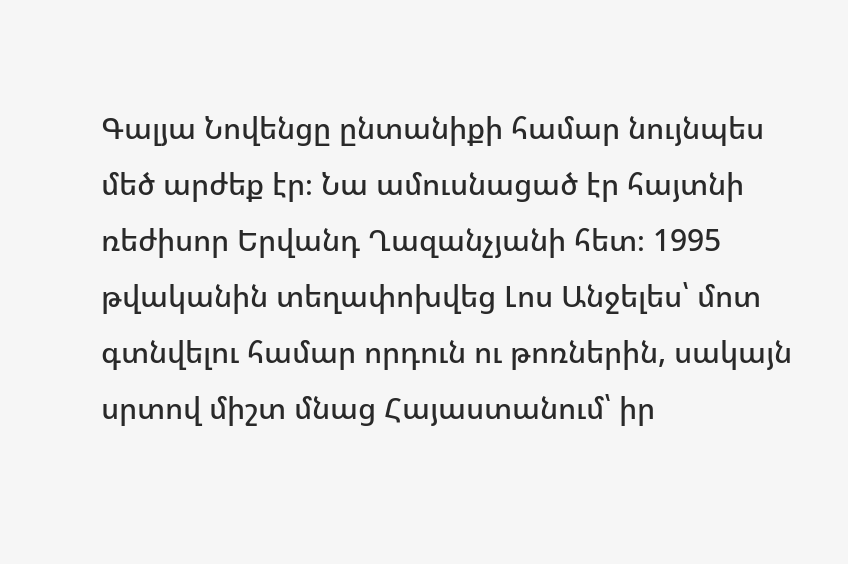Գալյա Նովենցը ընտանիքի համար նույնպես մեծ արժեք էր։ Նա ամուսնացած էր հայտնի ռեժիսոր Երվանդ Ղազանչյանի հետ։ 1995 թվականին տեղափոխվեց Լոս Անջելես՝ մոտ գտնվելու համար որդուն ու թոռներին, սակայն սրտով միշտ մնաց Հայաստանում՝ իր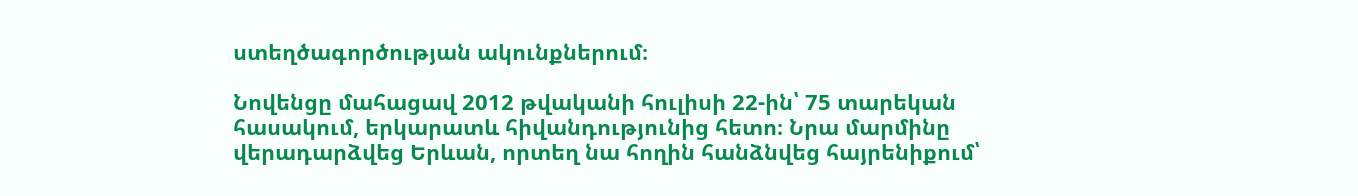ստեղծագործության ակունքներում։

Նովենցը մահացավ 2012 թվականի հուլիսի 22-ին՝ 75 տարեկան հասակում, երկարատև հիվանդությունից հետո։ Նրա մարմինը վերադարձվեց Երևան, որտեղ նա հողին հանձնվեց հայրենիքում՝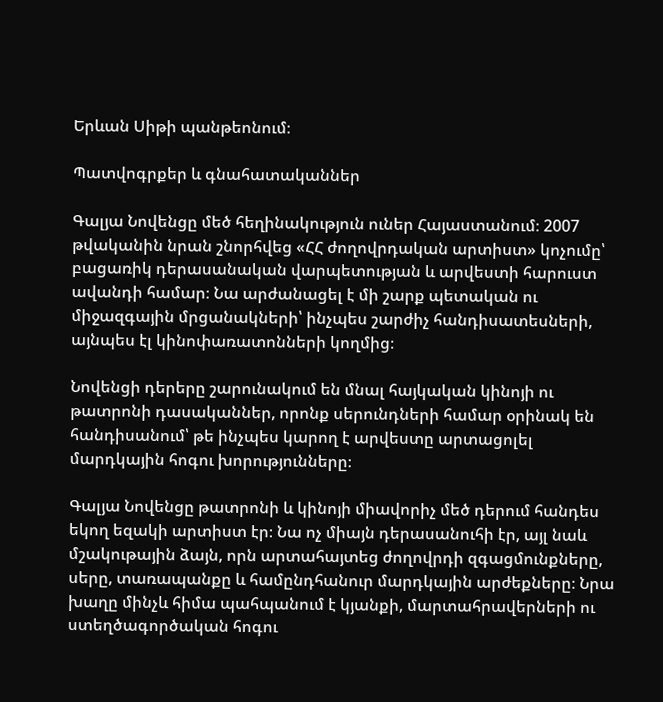Երևան Սիթի պանթեոնում։

Պատվոգրքեր և գնահատականներ

Գալյա Նովենցը մեծ հեղինակություն ուներ Հայաստանում։ 2007 թվականին նրան շնորհվեց «ՀՀ ժողովրդական արտիստ» կոչումը՝ բացառիկ դերասանական վարպետության և արվեստի հարուստ ավանդի համար։ Նա արժանացել է մի շարք պետական ու միջազգային մրցանակների՝ ինչպես շարժիչ հանդիսատեսների, այնպես էլ կինոփառատոնների կողմից։

Նովենցի դերերը շարունակում են մնալ հայկական կինոյի ու թատրոնի դասականներ, որոնք սերունդների համար օրինակ են հանդիսանում՝ թե ինչպես կարող է արվեստը արտացոլել մարդկային հոգու խորությունները։

Գալյա Նովենցը թատրոնի և կինոյի միավորիչ մեծ դերում հանդես եկող եզակի արտիստ էր։ Նա ոչ միայն դերասանուհի էր, այլ նաև մշակութային ձայն, որն արտահայտեց ժողովրդի զգացմունքները, սերը, տառապանքը և համընդհանուր մարդկային արժեքները։ Նրա խաղը մինչև հիմա պահպանում է կյանքի, մարտահրավերների ու ստեղծագործական հոգու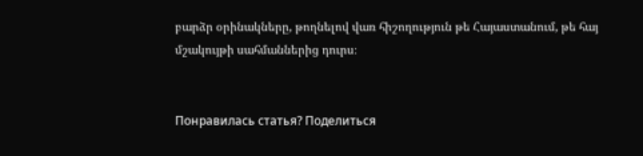բարձր օրինակները, թողնելով վառ հիշողություն թե Հայաստանում, թե հայ մշակույթի սահմաններից դուրս։


Понравилась статья? Поделиться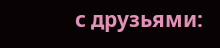с друзьями: